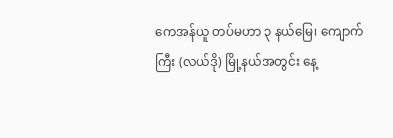ကေအန်ယူ တပ်မဟာ ၃ နယ်မြေ၊ ကျောက်ကြီး (လယ်ဒို) မြို့နယ်အတွင်း နေ့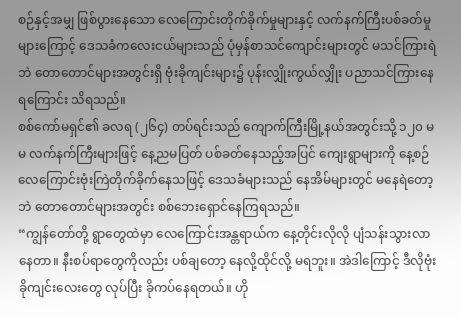စဉ်နှင့်အမျှ ဖြစ်ပွားနေသော လေကြောင်းတိုက်ခိုက်မှုများနှင့် လက်နက်ကြီးပစ်ခတ်မှုများကြောင့် ဒေသခံကလေးငယ်များသည် ပုံမှန်စာသင်ကျောင်းများတွင် မသင်ကြားရဲဘဲ တောတောင်များအတွင်းရှိ ဗုံးခိုကျင်းများ၌ ပုန်းလျှိုးကွယ်လျှိုး ပညာသင်ကြားနေရကြောင်း သိရသည်။
စစ်ကော်မရှင်၏ ခလရ (၂၆၄) တပ်ရင်းသည် ကျောက်ကြီးမြို့နယ်အတွင်းသို့ ၁၂၀ မမ လက်နက်ကြီးများဖြင့် နေ့ညမပြတ် ပစ်ခတ်နေသည့်အပြင် ကျေးရွာများကို နေ့စဉ် လေကြောင်းဗုံးကြဲတိုက်ခိုက်နေသဖြင့် ဒေသခံများသည် နေအိမ်များတွင် မနေရဲတော့ဘဲ တောတောင်များအတွင်း စစ်ဘေးရှောင်နေကြရသည်။
“ကျွန်တော်တို့ ရွာတွေထဲမှာ လေကြောင်းအန္တရာယ်က နေ့တိုင်းလိုလို ပျံသန်းသွားလာနေတာ။ နီးစပ်ရာတွေကိုလည်း ပစ်ချတော့ နေလို့ထိုင်လို့ မရဘူး။ အဲဒါကြောင့် ဒီလိုဗုံးခိုကျင်းလေးတွေ လုပ်ပြီး ခိုကပ်နေရတယ်။ ဟို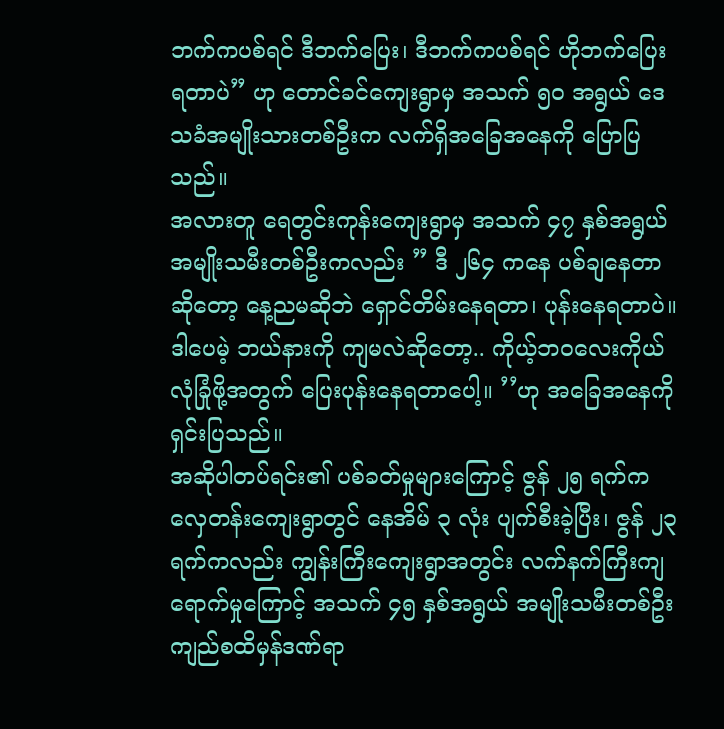ဘက်ကပစ်ရင် ဒီဘက်ပြေး၊ ဒီဘက်ကပစ်ရင် ဟိုဘက်ပြေးရတာပဲ” ဟု တောင်ခင်ကျေးရွာမှ အသက် ၅၀ အရွယ် ဒေသခံအမျိုးသားတစ်ဦးက လက်ရှိအခြေအနေကို ပြောပြသည်။
အလားတူ ရေတွင်းကုန်းကျေးရွာမှ အသက် ၄၇ နှစ်အရွယ် အမျိုးသမီးတစ်ဦးကလည်း ” ဒီ ၂၆၄ ကနေ ပစ်ချနေတာဆိုတော့ နေ့ညမဆိုဘဲ ရှောင်တိမ်းနေရတာ၊ ပုန်းနေရတာပဲ။ ဒါပေမဲ့ ဘယ်နားကို ကျမလဲဆိုတော့.. ကိုယ့်ဘဝလေးကိုယ် လုံခြုံဖို့အတွက် ပြေးပုန်းနေရတာပေါ့။ ’’ဟု အခြေအနေကိုရှင်းပြသည်။
အဆိုပါတပ်ရင်း၏ ပစ်ခတ်မှုများကြောင့် ဇွန် ၂၅ ရက်က လှေတန်းကျေးရွာတွင် နေအိမ် ၃ လုံး ပျက်စီးခဲ့ပြီး၊ ဇွန် ၂၃ ရက်ကလည်း ကျွန်းကြီးကျေးရွာအတွင်း လက်နက်ကြီးကျရောက်မှုကြောင့် အသက် ၄၅ နှစ်အရွယ် အမျိုးသမီးတစ်ဦး ကျည်စထိမှန်ဒဏ်ရာ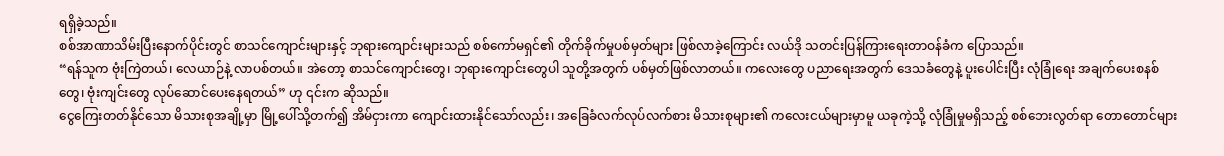ရရှိခဲ့သည်။
စစ်အာဏာသိမ်းပြီးနောက်ပိုင်းတွင် စာသင်ကျောင်းများနှင့် ဘုရားကျောင်းများသည် စစ်ကော်မရှင်၏ တိုက်ခိုက်မှုပစ်မှတ်များ ဖြစ်လာခဲ့ကြောင်း လယ်ဒို သတင်းပြန်ကြားရေးတာဝန်ခံက ပြောသည်။
“ရန်သူက ဗုံးကြဲတယ်၊ လေယာဉ်နဲ့ လာပစ်တယ်။ အဲတော့ စာသင်ကျောင်းတွေ၊ ဘုရားကျောင်းတွေပါ သူတို့အတွက် ပစ်မှတ်ဖြစ်လာတယ်။ ကလေးတွေ ပညာရေးအတွက် ဒေသခံတွေနဲ့ ပူးပေါင်းပြီး လုံခြုံရေး အချက်ပေးစနစ်တွေ၊ ဗုံးကျင်းတွေ လုပ်ဆောင်ပေးနေရတယ်” ဟု ၎င်းက ဆိုသည်။
ငွေကြေးတတ်နိုင်သော မိသားစုအချို့မှာ မြို့ပေါ်သို့တက်၍ အိမ်ငှားကာ ကျောင်းထားနိုင်သော်လည်း၊ အခြေခံလက်လုပ်လက်စား မိသားစုများ၏ ကလေးငယ်များမှာမူ ယခုကဲ့သို့ လုံခြုံမှုမရှိသည့် စစ်ဘေးလွတ်ရာ တောတောင်များ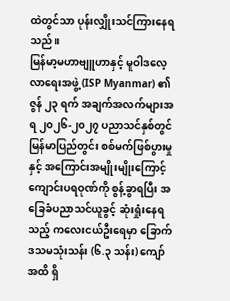ထဲတွင်သာ ပုန်းလျှိုးသင်ကြားနေရသည်။
မြန်မာ့မဟာဗျူဟာနှင့် မူဝါဒလေ့လာရေးအဖွဲ့ (ISP Myanmar) ၏ ဇွန် ၂၃ ရက် အချက်အလက်များအရ ၂၀၂၆-၂၀၂၇ ပညာသင်နှစ်တွင် မြန်မာပြည်တွင်း စစ်မက်ဖြစ်ပွားမှုနှင့် အကြောင်းအမျိုးမျိုးကြောင့် ကျောင်းပရဝုဏ်ကို စွန့်ခွာရပြီး အခြေခံပညာသင်ယူခွင့် ဆုံးရှုံးနေရသည့် ကလေးငယ်ဦးရေမှာ ခြောက်ဒသမသုံးသန်း (၆.၃ သန်း) ကျော် အထိ ရှိ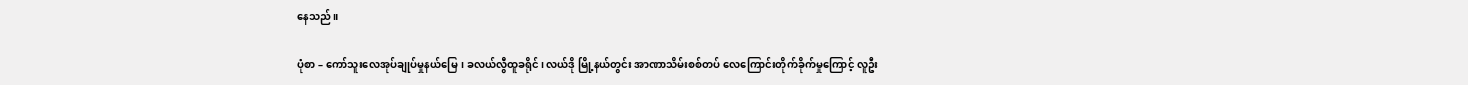နေသည်။

ပုံစာ – ကော်သူးလေအုပ်ချုပ်မှုနယ်မြေ၊ ခလယ်လွီထူခရိုင်၊ လယ်ဒို မြို့နယ်တွင်း အာဏာသိမ်းစစ်တပ် လေကြောင်းတိုက်ခိုက်မှုကြောင့် လူဦး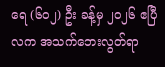ရေ (၆၀၂) ဦး ခန့်မှ ၂၀၂၆ ဧပြီလက အသက်ဘေးလွတ်ရာ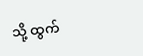သို့ ထွက်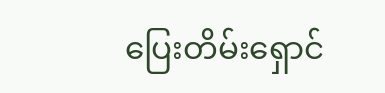ပြေးတိမ်းရှောင်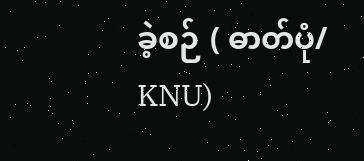ခဲ့စဉ် ( ဓာတ်ပုံ/ KNU)